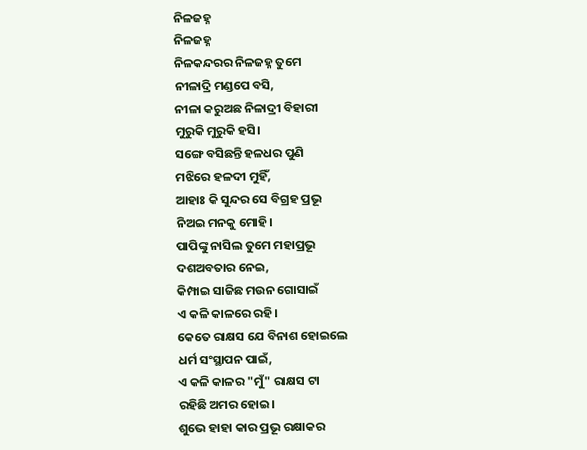ନିଳଜହ୍ନ
ନିଳଜହ୍ନ
ନିଳକନ୍ଦରର ନିଳଜହ୍ନ ତୁମେ
ନୀଳାଦ୍ରି ମଣ୍ଡପେ ବସି,
ନୀଳା କରୁଅଛ ନିଳାଦ୍ରୀ ବିହାରୀ
ମୁରୁକି ମୁରୁକି ହସି।
ସଙ୍ଗେ ବସିଛନ୍ତି ହଳଧର ପୁଣି
ମଝିରେ ହଳଦୀ ମୁହିଁ,
ଆହାଃ କି ସୁନ୍ଦର ସେ ବିଗ୍ରହ ପ୍ରଭୂ
ନିଅଇ ମନକୁ ମୋହି।
ପାପିଙ୍କୁ ନାସିଲ ତୁମେ ମହାପ୍ରଭୂ
ଦଶଅବତାର ନେଇ,
କିମ୍ପାଇ ସାଜିଛ ମଉନ ଗୋସାଇଁ
ଏ କଳି କାଳରେ ରହି।
କେତେ ରାକ୍ଷସ ଯେ ବିନାଶ ହୋଇଲେ
ଧର୍ମ ସଂସ୍ଥାପନ ପାଇଁ,
ଏ କଳି କାଳର "ମୁଁ" ରାକ୍ଷସ ଟା
ରହିଛି ଅମର ହୋଇ।
ଶୁଭେ ହାହା କାର ପ୍ରଭୂ ରକ୍ଷାକର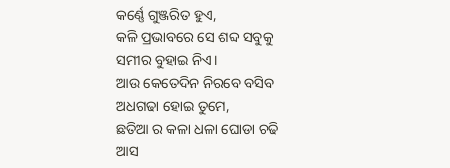କର୍ଣ୍ଣେ ଗୁଞ୍ଜରିତ ହୁଏ,
କଳି ପ୍ରଭାବରେ ସେ ଶବ୍ଦ ସବୁକୁ
ସମୀର ବୁହାଇ ନିଏ।
ଆଉ କେତେଦିନ ନିରବେ ବସିବ
ଅଧଗଢା ହୋଇ ତୁମେ,
ଛତିଆ ର କଳା ଧଳା ଘୋଡା ଚଢି
ଆସ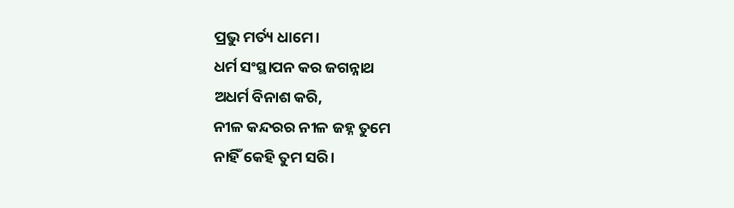ପ୍ରଭୁ ମର୍ତ୍ୟ ଧାମେ।
ଧର୍ମ ସଂସ୍ଥାପନ କର ଜଗନ୍ନାଥ
ଅଧର୍ମ ବିନାଶ କରି,
ନୀଳ କନ୍ଦରର ନୀଳ ଜହ୍ନ ତୁମେ
ନାହିଁ କେହି ତୁମ ସରି।